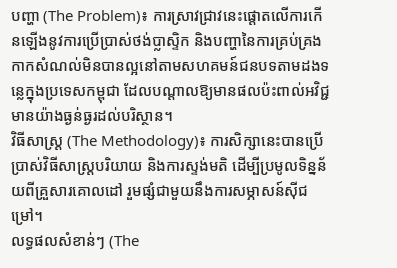បញ្ហា (The Problem)៖ ការស្រាវជ្រាវនេះផ្តោតលើការកើនឡើងនូវការប្រើប្រាស់ថង់ប្លាស្ទិក និងបញ្ហានៃការគ្រប់គ្រងកាកសំណល់មិនបានល្អនៅតាមសហគមន៍ជនបទតាមដងទន្លេក្នុងប្រទេសកម្ពុជា ដែលបណ្តាលឱ្យមានផលប៉ះពាល់អវិជ្ជមានយ៉ាងធ្ងន់ធ្ងរដល់បរិស្ថាន។
វិធីសាស្ត្រ (The Methodology)៖ ការសិក្សានេះបានប្រើប្រាស់វិធីសាស្ត្របរិយាយ និងការស្ទង់មតិ ដើម្បីប្រមូលទិន្នន័យពីគ្រួសារគោលដៅ រួមផ្សំជាមួយនឹងការសម្ភាសន៍ស៊ីជម្រៅ។
លទ្ធផលសំខាន់ៗ (The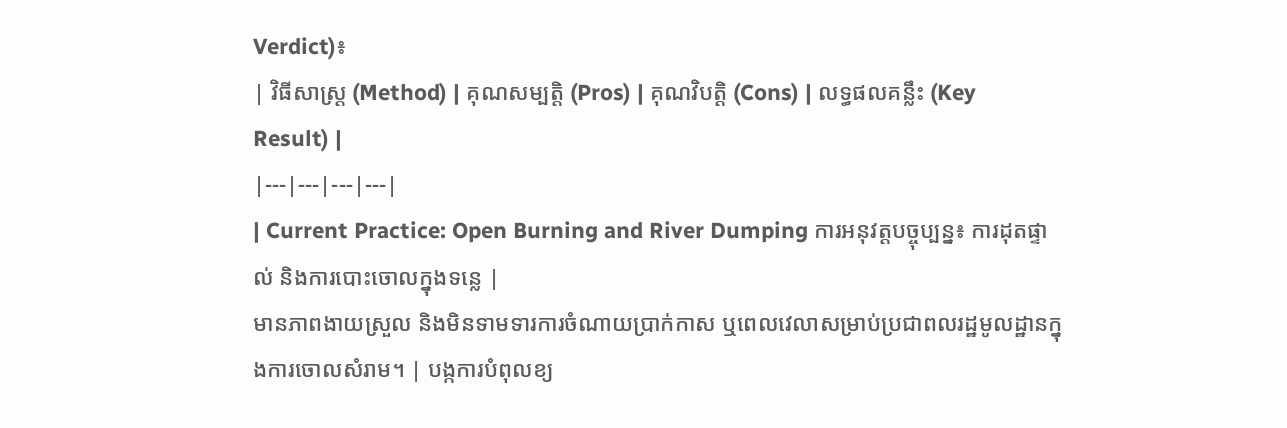Verdict)៖
| វិធីសាស្ត្រ (Method) | គុណសម្បត្តិ (Pros) | គុណវិបត្តិ (Cons) | លទ្ធផលគន្លឹះ (Key Result) |
|---|---|---|---|
| Current Practice: Open Burning and River Dumping ការអនុវត្តបច្ចុប្បន្ន៖ ការដុតផ្ទាល់ និងការបោះចោលក្នុងទន្លេ |
មានភាពងាយស្រួល និងមិនទាមទារការចំណាយប្រាក់កាស ឬពេលវេលាសម្រាប់ប្រជាពលរដ្ឋមូលដ្ឋានក្នុងការចោលសំរាម។ | បង្កការបំពុលខ្យ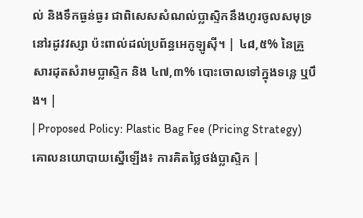ល់ និងទឹកធ្ងន់ធ្ងរ ជាពិសេសសំណល់ប្លាស្ទិកនឹងហូរចូលសមុទ្រនៅរដូវវស្សា ប៉ះពាល់ដល់ប្រព័ន្ធអេកូឡូស៊ី។ | ៤៨,៥% នៃគ្រួសារដុតសំរាមប្លាស្ទិក និង ៤៧,៣% បោះចោលទៅក្នុងទន្លេ ឬបឹង។ |
| Proposed Policy: Plastic Bag Fee (Pricing Strategy) គោលនយោបាយស្នើឡើង៖ ការគិតថ្លៃថង់ប្លាស្ទិក |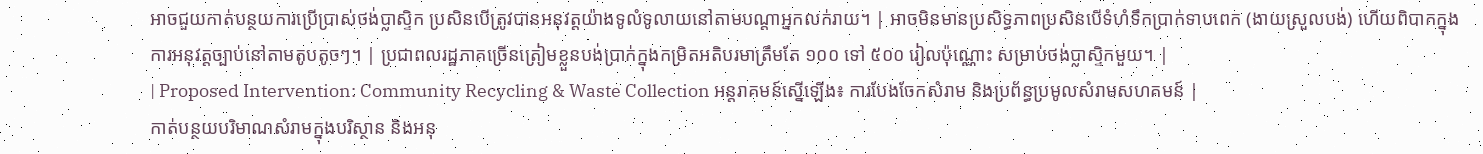អាចជួយកាត់បន្ថយការប្រើប្រាស់ថង់ប្លាស្ទិក ប្រសិនបើត្រូវបានអនុវត្តយ៉ាងទូលំទូលាយនៅតាមបណ្តាអ្នកលក់រាយ។ | អាចមិនមានប្រសិទ្ធភាពប្រសិនបើទំហំទឹកប្រាក់ទាបពេក (ងាយស្រួលបង់) ហើយពិបាកក្នុងការអនុវត្តច្បាប់នៅតាមតូបតូចៗ។ | ប្រជាពលរដ្ឋភាគច្រើនត្រៀមខ្លួនបង់ប្រាក់ក្នុងកម្រិតអតិបរមាត្រឹមតែ ១០០ ទៅ ៥០០ រៀលប៉ុណ្ណោះ សម្រាប់ថង់ប្លាស្ទិកមួយ។ |
| Proposed Intervention: Community Recycling & Waste Collection អន្តរាគមន៍ស្នើឡើង៖ ការបែងចែកសំរាម និងប្រព័ន្ធប្រមូលសំរាមសហគមន៍ |
កាត់បន្ថយបរិមាណសំរាមក្នុងបរិស្ថាន និងអនុ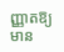ញ្ញាតឱ្យមាន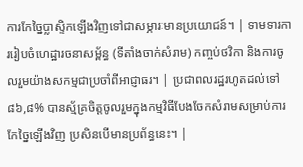ការកែច្នៃប្លាស្ទិកឡើងវិញទៅជាសម្ភារៈមានប្រយោជន៍។ | ទាមទារការរៀបចំហេដ្ឋារចនាសម្ព័ន្ធ (ទីតាំងចាក់សំរាម) កញ្ចប់ថវិកា និងការចូលរួមយ៉ាងសកម្មជាប្រចាំពីអាជ្ញាធរ។ | ប្រជាពលរដ្ឋរហូតដល់ទៅ ៨៦,៨% បានស្ម័គ្រចិត្តចូលរួមក្នុងកម្មវិធីបែងចែកសំរាមសម្រាប់ការកែច្នៃឡើងវិញ ប្រសិនបើមានប្រព័ន្ធនេះ។ |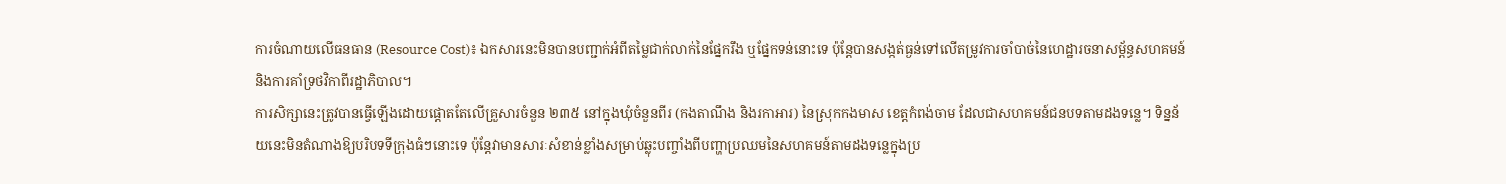ការចំណាយលើធនធាន (Resource Cost)៖ ឯកសារនេះមិនបានបញ្ជាក់អំពីតម្លៃជាក់លាក់នៃផ្នែករឹង ឬផ្នែកទន់នោះទេ ប៉ុន្តែបានសង្កត់ធ្ងន់ទៅលើតម្រូវការចាំបាច់នៃហេដ្ឋារចនាសម្ព័ន្ធសហគមន៍ និងការគាំទ្រថវិកាពីរដ្ឋាភិបាល។
ការសិក្សានេះត្រូវបានធ្វើឡើងដោយផ្តោតតែលើគ្រួសារចំនួន ២៣៥ នៅក្នុងឃុំចំនួនពីរ (កងតាណឹង និងរកាអារ) នៃស្រុកកងមាស ខេត្តកំពង់ចាម ដែលជាសហគមន៍ជនបទតាមដងទន្លេ។ ទិន្នន័យនេះមិនតំណាងឱ្យបរិបទទីក្រុងធំៗនោះទេ ប៉ុន្តែវាមានសារៈសំខាន់ខ្លាំងសម្រាប់ឆ្លុះបញ្ចាំងពីបញ្ហាប្រឈមនៃសហគមន៍តាមដងទន្លេក្នុងប្រ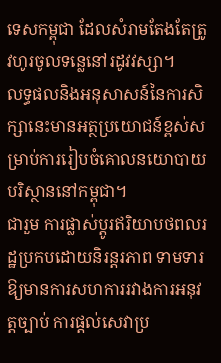ទេសកម្ពុជា ដែលសំរាមតែងតែត្រូវហូរចូលទន្លេនៅរដូវវស្សា។
លទ្ធផលនិងអនុសាសន៍នៃការសិក្សានេះមានអត្ថប្រយោជន៍ខ្ពស់សម្រាប់ការរៀបចំគោលនយោបាយបរិស្ថាននៅកម្ពុជា។
ជារួម ការផ្លាស់ប្តូរឥរិយាបថពលរដ្ឋប្រកបដោយនិរន្តរភាព ទាមទារឱ្យមានការសហការរវាងការអនុវត្តច្បាប់ ការផ្តល់សេវាប្រ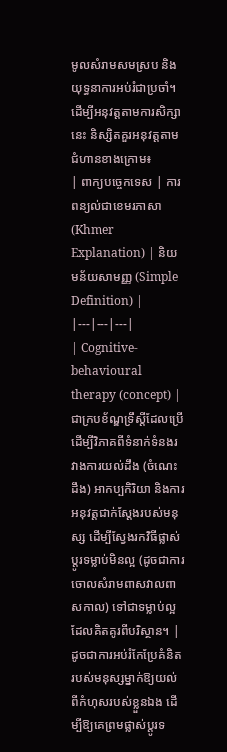មូលសំរាមសមស្រប និងយុទ្ធនាការអប់រំជាប្រចាំ។
ដើម្បីអនុវត្តតាមការសិក្សានេះ និស្សិតគួរអនុវត្តតាមជំហានខាងក្រោម៖
| ពាក្យបច្ចេកទេស | ការពន្យល់ជាខេមរភាសា (Khmer Explanation) | និយមន័យសាមញ្ញ (Simple Definition) |
|---|---|---|
| Cognitive-behavioural therapy (concept) | ជាក្របខ័ណ្ឌទ្រឹស្តីដែលប្រើដើម្បីវិភាគពីទំនាក់ទំនងរវាងការយល់ដឹង (ចំណេះដឹង) អាកប្បកិរិយា និងការអនុវត្តជាក់ស្តែងរបស់មនុស្ស ដើម្បីស្វែងរកវិធីផ្លាស់ប្តូរទម្លាប់មិនល្អ (ដូចជាការចោលសំរាមពាសវាលពាសកាល) ទៅជាទម្លាប់ល្អដែលគិតគូរពីបរិស្ថាន។ | ដូចជាការអប់រំកែប្រែគំនិតរបស់មនុស្សម្នាក់ឱ្យយល់ពីកំហុសរបស់ខ្លួនឯង ដើម្បីឱ្យគេព្រមផ្លាស់ប្តូរទ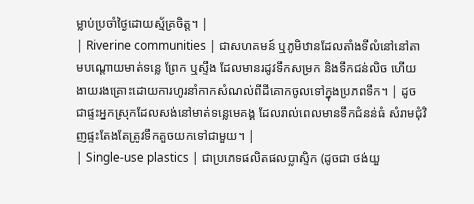ម្លាប់ប្រចាំថ្ងៃដោយស្ម័គ្រចិត្ត។ |
| Riverine communities | ជាសហគមន៍ ឬភូមិឋានដែលតាំងទីលំនៅនៅតាមបណ្តោយមាត់ទន្លេ ព្រែក ឬស្ទឹង ដែលមានរដូវទឹកសម្រក និងទឹកជន់លិច ហើយងាយរងគ្រោះដោយការហូរនាំកាកសំណល់ពីដីគោកចូលទៅក្នុងប្រភពទឹក។ | ដូចជាផ្ទះអ្នកស្រុកដែលសង់នៅមាត់ទន្លេមេគង្គ ដែលរាល់ពេលមានទឹកជំនន់ធំ សំរាមជុំវិញផ្ទះតែងតែត្រូវទឹកគួចយកទៅជាមួយ។ |
| Single-use plastics | ជាប្រភេទផលិតផលប្លាស្ទិក (ដូចជា ថង់យួ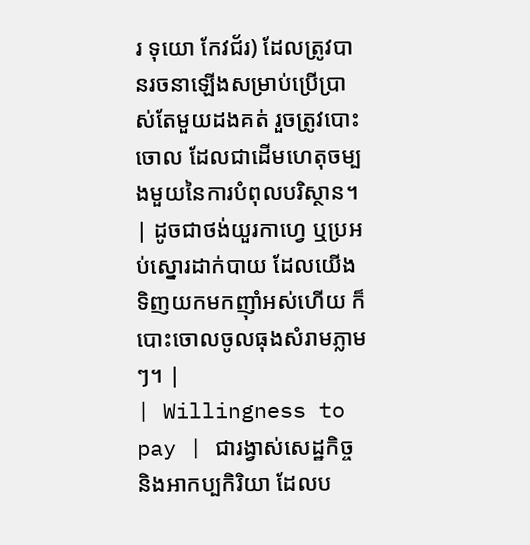រ ទុយោ កែវជ័រ) ដែលត្រូវបានរចនាឡើងសម្រាប់ប្រើប្រាស់តែមួយដងគត់ រួចត្រូវបោះចោល ដែលជាដើមហេតុចម្បងមួយនៃការបំពុលបរិស្ថាន។ | ដូចជាថង់យួរកាហ្វេ ឬប្រអប់ស្នោរដាក់បាយ ដែលយើងទិញយកមកញ៉ាំអស់ហើយ ក៏បោះចោលចូលធុងសំរាមភ្លាមៗ។ |
| Willingness to pay | ជារង្វាស់សេដ្ឋកិច្ច និងអាកប្បកិរិយា ដែលប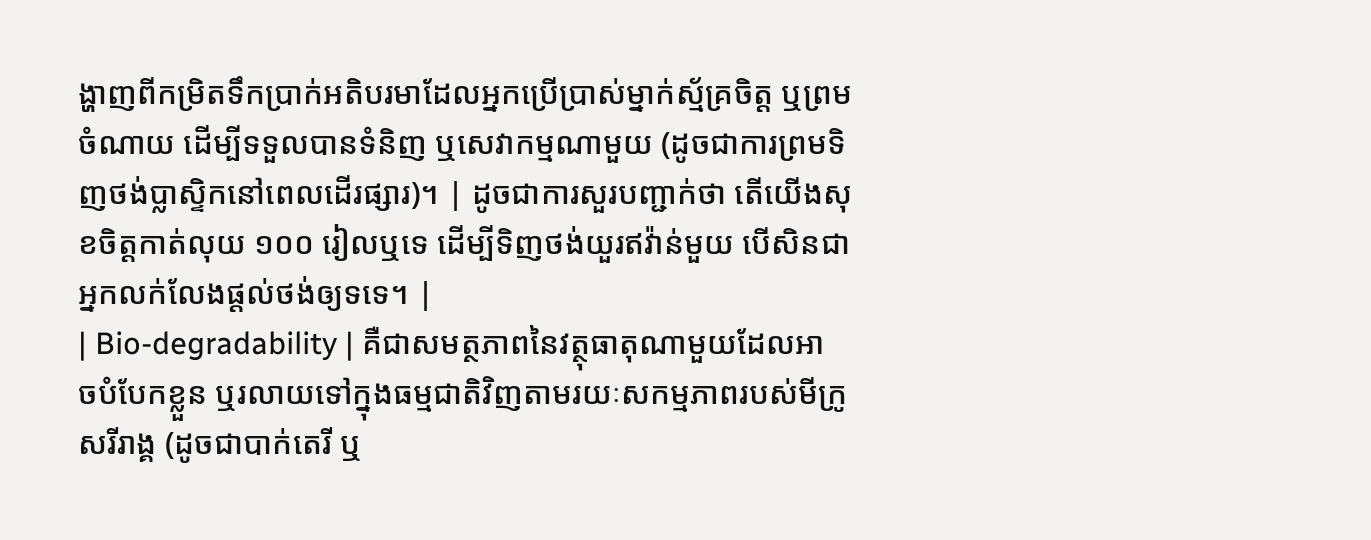ង្ហាញពីកម្រិតទឹកប្រាក់អតិបរមាដែលអ្នកប្រើប្រាស់ម្នាក់ស្ម័គ្រចិត្ត ឬព្រមចំណាយ ដើម្បីទទួលបានទំនិញ ឬសេវាកម្មណាមួយ (ដូចជាការព្រមទិញថង់ប្លាស្ទិកនៅពេលដើរផ្សារ)។ | ដូចជាការសួរបញ្ជាក់ថា តើយើងសុខចិត្តកាត់លុយ ១០០ រៀលឬទេ ដើម្បីទិញថង់យួរឥវ៉ាន់មួយ បើសិនជាអ្នកលក់លែងផ្តល់ថង់ឲ្យទទេ។ |
| Bio-degradability | គឺជាសមត្ថភាពនៃវត្ថុធាតុណាមួយដែលអាចបំបែកខ្លួន ឬរលាយទៅក្នុងធម្មជាតិវិញតាមរយៈសកម្មភាពរបស់មីក្រូសរីរាង្គ (ដូចជាបាក់តេរី ឬ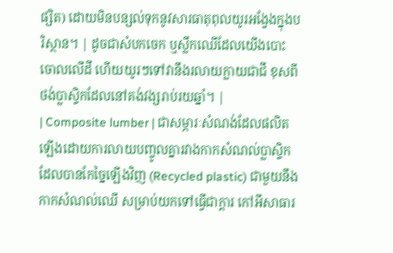ផ្សិត) ដោយមិនបន្សល់ទុកនូវសារធាតុពុលយូរអង្វែងក្នុងបរិស្ថាន។ | ដូចជាសំបកចេក ឬស្លឹកឈើដែលយើងបោះចោលលើដី ហើយយូរៗទៅវានឹងរលាយក្លាយជាជី ខុសពីថង់ប្លាស្ទិកដែលនៅគង់វង្សរាប់រយឆ្នាំ។ |
| Composite lumber | ជាសម្ភារៈសំណង់ដែលផលិតឡើងដោយការលាយបញ្ចូលគ្នារវាងកាកសំណល់ប្លាស្ទិកដែលបានកែច្នៃឡើងវិញ (Recycled plastic) ជាមួយនឹងកាកសំណល់ឈើ សម្រាប់យកទៅធ្វើជាក្តារ កៅអីសាធារ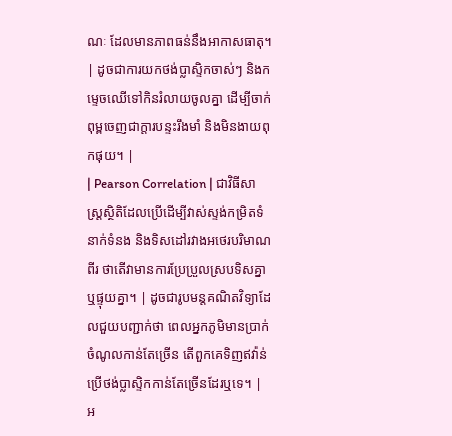ណៈ ដែលមានភាពធន់នឹងអាកាសធាតុ។ | ដូចជាការយកថង់ប្លាស្ទិកចាស់ៗ និងកម្ទេចឈើទៅកិនរំលាយចូលគ្នា ដើម្បីចាក់ពុម្ពចេញជាក្តារបន្ទះរឹងមាំ និងមិនងាយពុកផុយ។ |
| Pearson Correlation | ជាវិធីសាស្ត្រស្ថិតិដែលប្រើដើម្បីវាស់ស្ទង់កម្រិតទំនាក់ទំនង និងទិសដៅរវាងអថេរបរិមាណពីរ ថាតើវាមានការប្រែប្រួលស្របទិសគ្នា ឬផ្ទុយគ្នា។ | ដូចជារូបមន្តគណិតវិទ្យាដែលជួយបញ្ជាក់ថា ពេលអ្នកភូមិមានប្រាក់ចំណូលកាន់តែច្រើន តើពួកគេទិញឥវ៉ាន់ប្រើថង់ប្លាស្ទិកកាន់តែច្រើនដែរឬទេ។ |
អ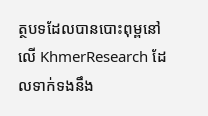ត្ថបទដែលបានបោះពុម្ពនៅលើ KhmerResearch ដែលទាក់ទងនឹង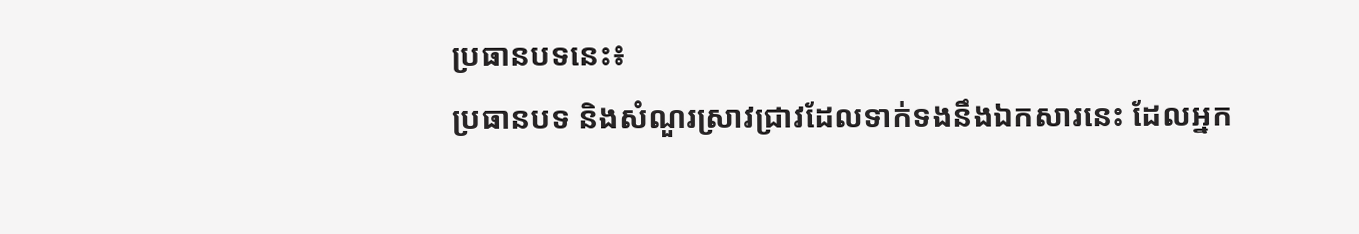ប្រធានបទនេះ៖
ប្រធានបទ និងសំណួរស្រាវជ្រាវដែលទាក់ទងនឹងឯកសារនេះ ដែលអ្នក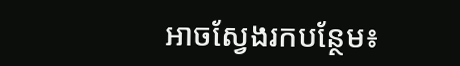អាចស្វែងរកបន្ថែម៖